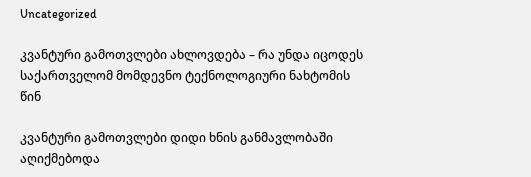Uncategorized

კვანტური გამოთვლები ახლოვდება – რა უნდა იცოდეს საქართველომ მომდევნო ტექნოლოგიური ნახტომის წინ

კვანტური გამოთვლები დიდი ხნის განმავლობაში აღიქმებოდა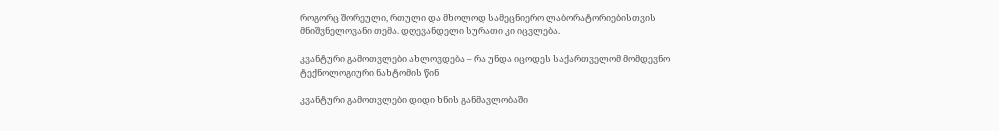როგორც შორეული, რთული და მხოლოდ სამეცნიერო ლაბორატორიებისთვის მნიშვნელოვანი თემა. დღევანდელი სურათი კი იცვლება.

კვანტური გამოთვლები ახლოვდება – რა უნდა იცოდეს საქართველომ მომდევნო ტექნოლოგიური ნახტომის წინ

კვანტური გამოთვლები დიდი ხნის განმავლობაში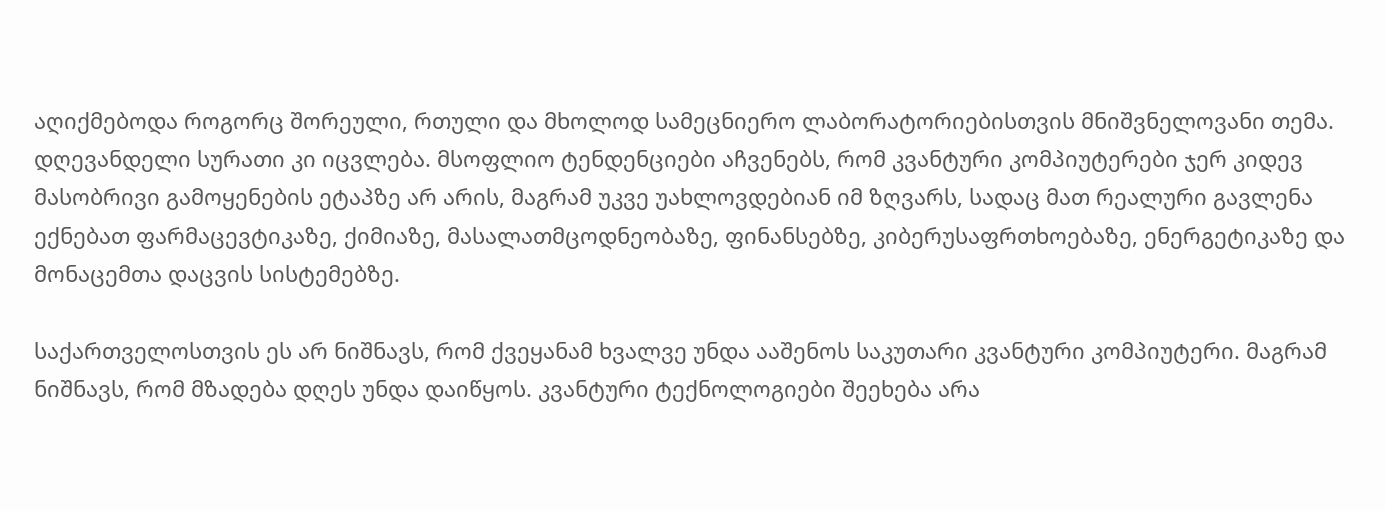აღიქმებოდა როგორც შორეული, რთული და მხოლოდ სამეცნიერო ლაბორატორიებისთვის მნიშვნელოვანი თემა. დღევანდელი სურათი კი იცვლება. მსოფლიო ტენდენციები აჩვენებს, რომ კვანტური კომპიუტერები ჯერ კიდევ მასობრივი გამოყენების ეტაპზე არ არის, მაგრამ უკვე უახლოვდებიან იმ ზღვარს, სადაც მათ რეალური გავლენა ექნებათ ფარმაცევტიკაზე, ქიმიაზე, მასალათმცოდნეობაზე, ფინანსებზე, კიბერუსაფრთხოებაზე, ენერგეტიკაზე და მონაცემთა დაცვის სისტემებზე.

საქართველოსთვის ეს არ ნიშნავს, რომ ქვეყანამ ხვალვე უნდა ააშენოს საკუთარი კვანტური კომპიუტერი. მაგრამ ნიშნავს, რომ მზადება დღეს უნდა დაიწყოს. კვანტური ტექნოლოგიები შეეხება არა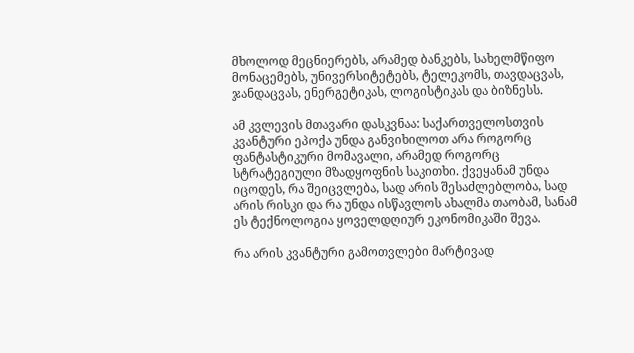მხოლოდ მეცნიერებს, არამედ ბანკებს, სახელმწიფო მონაცემებს, უნივერსიტეტებს, ტელეკომს, თავდაცვას, ჯანდაცვას, ენერგეტიკას, ლოგისტიკას და ბიზნესს.

ამ კვლევის მთავარი დასკვნაა: საქართველოსთვის კვანტური ეპოქა უნდა განვიხილოთ არა როგორც ფანტასტიკური მომავალი, არამედ როგორც სტრატეგიული მზადყოფნის საკითხი. ქვეყანამ უნდა იცოდეს, რა შეიცვლება, სად არის შესაძლებლობა, სად არის რისკი და რა უნდა ისწავლოს ახალმა თაობამ, სანამ ეს ტექნოლოგია ყოველდღიურ ეკონომიკაში შევა.

რა არის კვანტური გამოთვლები მარტივად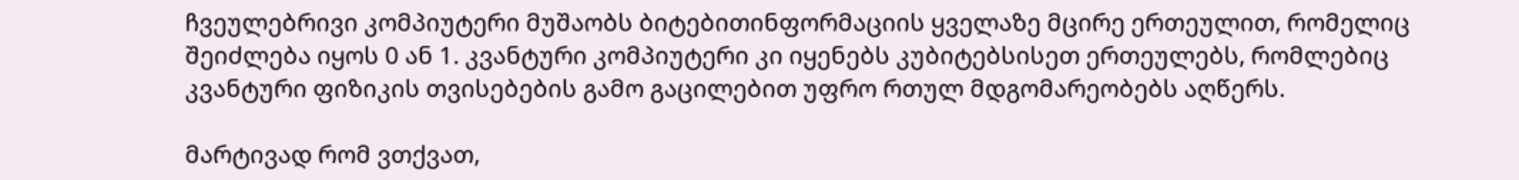ჩვეულებრივი კომპიუტერი მუშაობს ბიტებითინფორმაციის ყველაზე მცირე ერთეულით, რომელიც შეიძლება იყოს 0 ან 1. კვანტური კომპიუტერი კი იყენებს კუბიტებსისეთ ერთეულებს, რომლებიც კვანტური ფიზიკის თვისებების გამო გაცილებით უფრო რთულ მდგომარეობებს აღწერს.

მარტივად რომ ვთქვათ,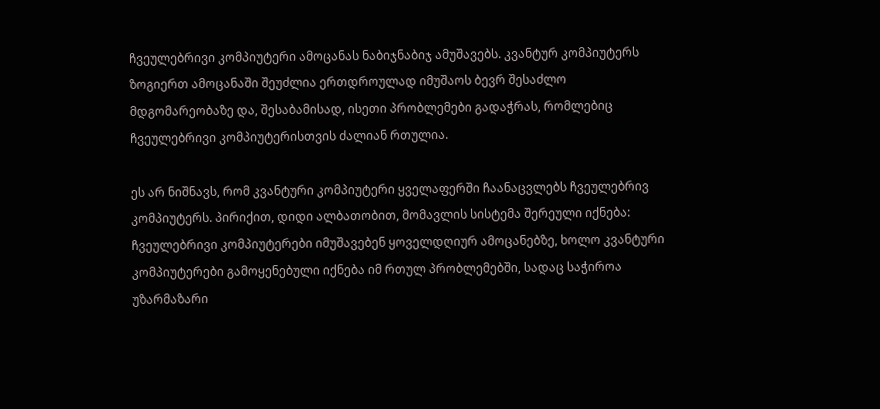ჩვეულებრივი კომპიუტერი ამოცანას ნაბიჯნაბიჯ ამუშავებს. კვანტურ კომპიუტერს ზოგიერთ ამოცანაში შეუძლია ერთდროულად იმუშაოს ბევრ შესაძლო მდგომარეობაზე და, შესაბამისად, ისეთი პრობლემები გადაჭრას, რომლებიც ჩვეულებრივი კომპიუტერისთვის ძალიან რთულია.

ეს არ ნიშნავს, რომ კვანტური კომპიუტერი ყველაფერში ჩაანაცვლებს ჩვეულებრივ კომპიუტერს. პირიქით, დიდი ალბათობით, მომავლის სისტემა შერეული იქნება: ჩვეულებრივი კომპიუტერები იმუშავებენ ყოველდღიურ ამოცანებზე, ხოლო კვანტური კომპიუტერები გამოყენებული იქნება იმ რთულ პრობლემებში, სადაც საჭიროა უზარმაზარი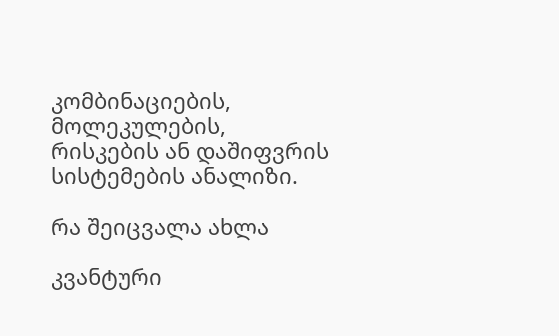კომბინაციების, მოლეკულების, რისკების ან დაშიფვრის სისტემების ანალიზი.

რა შეიცვალა ახლა

კვანტური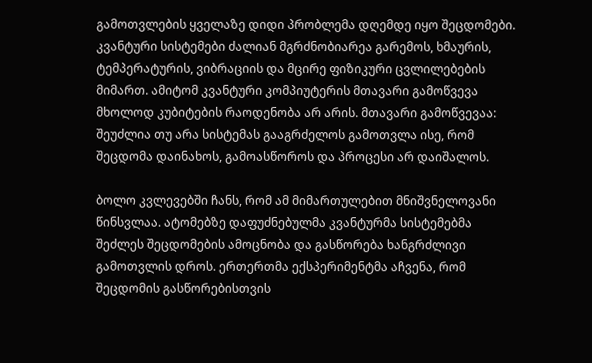გამოთვლების ყველაზე დიდი პრობლემა დღემდე იყო შეცდომები. კვანტური სისტემები ძალიან მგრძნობიარეა გარემოს, ხმაურის, ტემპერატურის, ვიბრაციის და მცირე ფიზიკური ცვლილებების მიმართ. ამიტომ კვანტური კომპიუტერის მთავარი გამოწვევა მხოლოდ კუბიტების რაოდენობა არ არის. მთავარი გამოწვევაა: შეუძლია თუ არა სისტემას გააგრძელოს გამოთვლა ისე, რომ შეცდომა დაინახოს, გამოასწოროს და პროცესი არ დაიშალოს.

ბოლო კვლევებში ჩანს, რომ ამ მიმართულებით მნიშვნელოვანი წინსვლაა. ატომებზე დაფუძნებულმა კვანტურმა სისტემებმა შეძლეს შეცდომების ამოცნობა და გასწორება ხანგრძლივი გამოთვლის დროს. ერთერთმა ექსპერიმენტმა აჩვენა, რომ შეცდომის გასწორებისთვის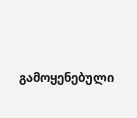გამოყენებული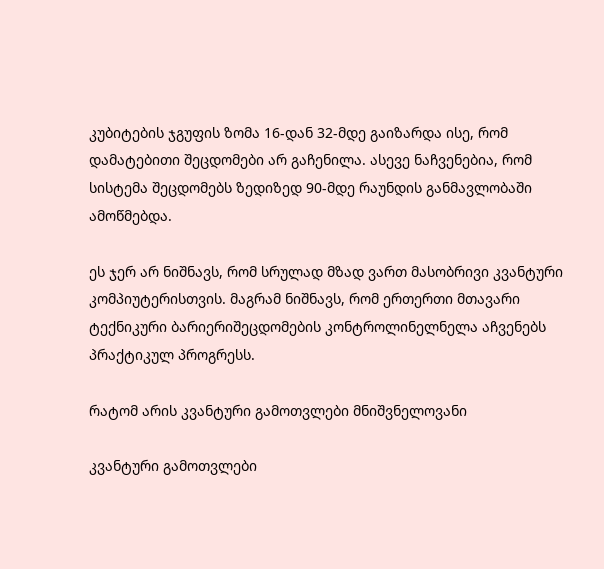კუბიტების ჯგუფის ზომა 16-დან 32-მდე გაიზარდა ისე, რომ დამატებითი შეცდომები არ გაჩენილა. ასევე ნაჩვენებია, რომ სისტემა შეცდომებს ზედიზედ 90-მდე რაუნდის განმავლობაში ამოწმებდა.

ეს ჯერ არ ნიშნავს, რომ სრულად მზად ვართ მასობრივი კვანტური კომპიუტერისთვის. მაგრამ ნიშნავს, რომ ერთერთი მთავარი ტექნიკური ბარიერიშეცდომების კონტროლინელნელა აჩვენებს პრაქტიკულ პროგრესს.

რატომ არის კვანტური გამოთვლები მნიშვნელოვანი

კვანტური გამოთვლები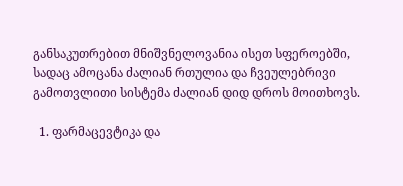განსაკუთრებით მნიშვნელოვანია ისეთ სფეროებში, სადაც ამოცანა ძალიან რთულია და ჩვეულებრივი გამოთვლითი სისტემა ძალიან დიდ დროს მოითხოვს.

  1. ფარმაცევტიკა და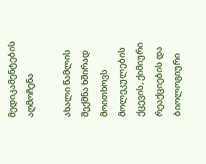მედიკამენტების აღმოჩენა

ახალი წამლის შექმნა ხშირად მოითხოვს მოლეკულების ქცევის, ქიმიური რეაქციების და ბიოლოგიური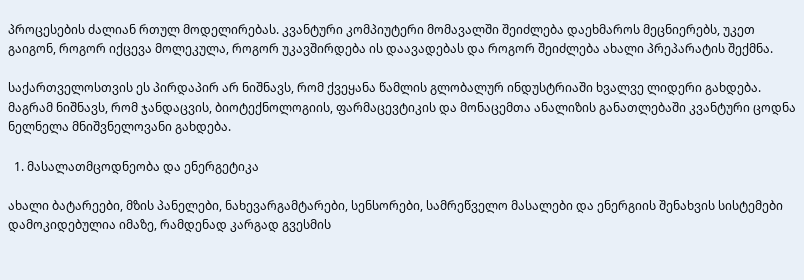პროცესების ძალიან რთულ მოდელირებას. კვანტური კომპიუტერი მომავალში შეიძლება დაეხმაროს მეცნიერებს, უკეთ გაიგონ, როგორ იქცევა მოლეკულა, როგორ უკავშირდება ის დაავადებას და როგორ შეიძლება ახალი პრეპარატის შექმნა.

საქართველოსთვის ეს პირდაპირ არ ნიშნავს, რომ ქვეყანა წამლის გლობალურ ინდუსტრიაში ხვალვე ლიდერი გახდება. მაგრამ ნიშნავს, რომ ჯანდაცვის, ბიოტექნოლოგიის, ფარმაცევტიკის და მონაცემთა ანალიზის განათლებაში კვანტური ცოდნა ნელნელა მნიშვნელოვანი გახდება.

  1. მასალათმცოდნეობა და ენერგეტიკა

ახალი ბატარეები, მზის პანელები, ნახევარგამტარები, სენსორები, სამრეწველო მასალები და ენერგიის შენახვის სისტემები დამოკიდებულია იმაზე, რამდენად კარგად გვესმის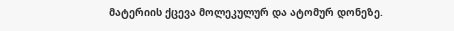მატერიის ქცევა მოლეკულურ და ატომურ დონეზე.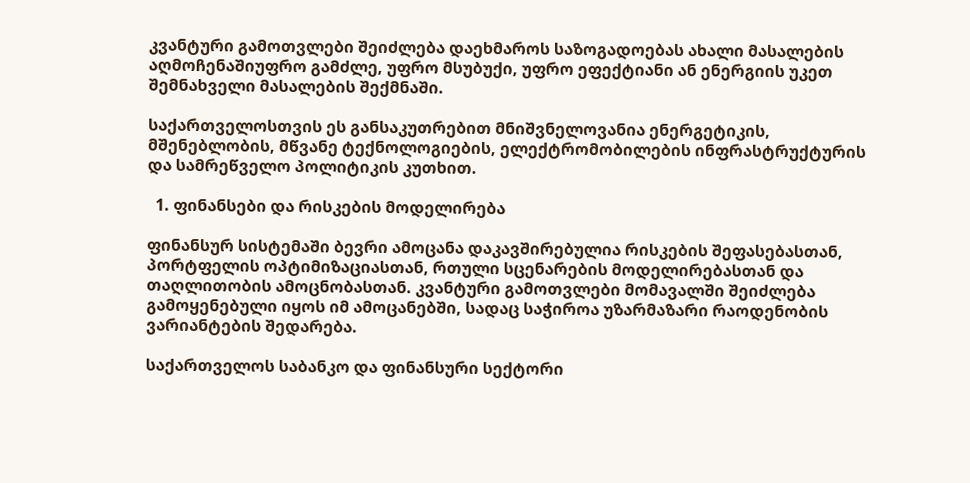კვანტური გამოთვლები შეიძლება დაეხმაროს საზოგადოებას ახალი მასალების აღმოჩენაშიუფრო გამძლე, უფრო მსუბუქი, უფრო ეფექტიანი ან ენერგიის უკეთ შემნახველი მასალების შექმნაში.

საქართველოსთვის ეს განსაკუთრებით მნიშვნელოვანია ენერგეტიკის, მშენებლობის, მწვანე ტექნოლოგიების, ელექტრომობილების ინფრასტრუქტურის და სამრეწველო პოლიტიკის კუთხით.

  1. ფინანსები და რისკების მოდელირება

ფინანსურ სისტემაში ბევრი ამოცანა დაკავშირებულია რისკების შეფასებასთან, პორტფელის ოპტიმიზაციასთან, რთული სცენარების მოდელირებასთან და თაღლითობის ამოცნობასთან. კვანტური გამოთვლები მომავალში შეიძლება გამოყენებული იყოს იმ ამოცანებში, სადაც საჭიროა უზარმაზარი რაოდენობის ვარიანტების შედარება.

საქართველოს საბანკო და ფინანსური სექტორი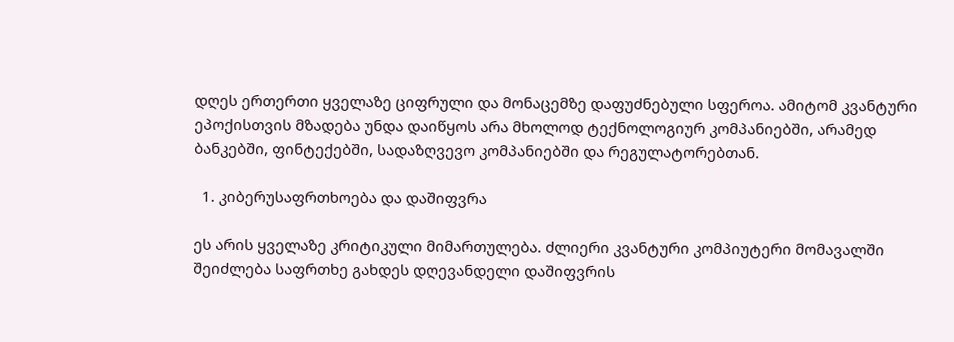დღეს ერთერთი ყველაზე ციფრული და მონაცემზე დაფუძნებული სფეროა. ამიტომ კვანტური ეპოქისთვის მზადება უნდა დაიწყოს არა მხოლოდ ტექნოლოგიურ კომპანიებში, არამედ ბანკებში, ფინტექებში, სადაზღვევო კომპანიებში და რეგულატორებთან.

  1. კიბერუსაფრთხოება და დაშიფვრა

ეს არის ყველაზე კრიტიკული მიმართულება. ძლიერი კვანტური კომპიუტერი მომავალში შეიძლება საფრთხე გახდეს დღევანდელი დაშიფვრის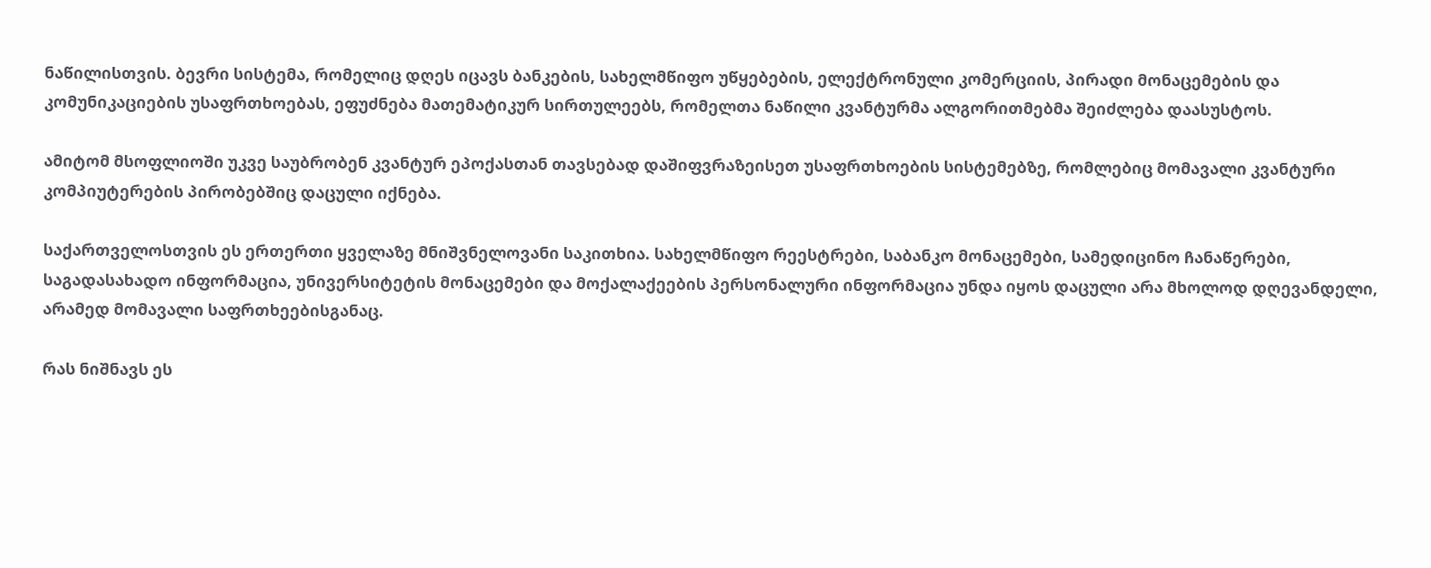ნაწილისთვის. ბევრი სისტემა, რომელიც დღეს იცავს ბანკების, სახელმწიფო უწყებების, ელექტრონული კომერციის, პირადი მონაცემების და კომუნიკაციების უსაფრთხოებას, ეფუძნება მათემატიკურ სირთულეებს, რომელთა ნაწილი კვანტურმა ალგორითმებმა შეიძლება დაასუსტოს.

ამიტომ მსოფლიოში უკვე საუბრობენ კვანტურ ეპოქასთან თავსებად დაშიფვრაზეისეთ უსაფრთხოების სისტემებზე, რომლებიც მომავალი კვანტური კომპიუტერების პირობებშიც დაცული იქნება.

საქართველოსთვის ეს ერთერთი ყველაზე მნიშვნელოვანი საკითხია. სახელმწიფო რეესტრები, საბანკო მონაცემები, სამედიცინო ჩანაწერები, საგადასახადო ინფორმაცია, უნივერსიტეტის მონაცემები და მოქალაქეების პერსონალური ინფორმაცია უნდა იყოს დაცული არა მხოლოდ დღევანდელი, არამედ მომავალი საფრთხეებისგანაც.

რას ნიშნავს ეს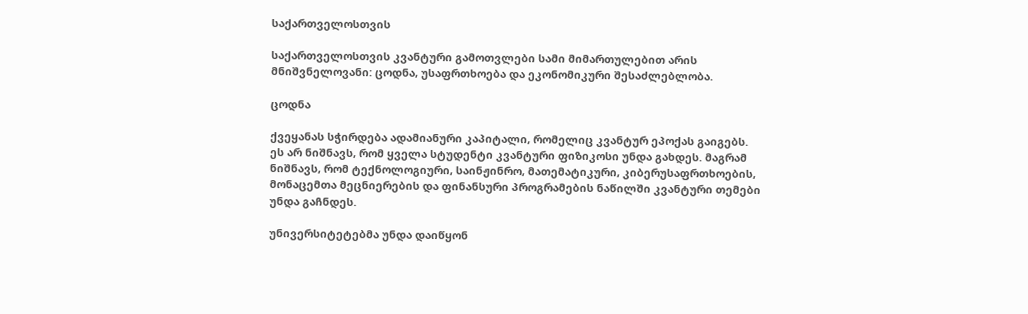საქართველოსთვის

საქართველოსთვის კვანტური გამოთვლები სამი მიმართულებით არის მნიშვნელოვანი: ცოდნა, უსაფრთხოება და ეკონომიკური შესაძლებლობა.

ცოდნა

ქვეყანას სჭირდება ადამიანური კაპიტალი, რომელიც კვანტურ ეპოქას გაიგებს. ეს არ ნიშნავს, რომ ყველა სტუდენტი კვანტური ფიზიკოსი უნდა გახდეს. მაგრამ ნიშნავს, რომ ტექნოლოგიური, საინჟინრო, მათემატიკური, კიბერუსაფრთხოების, მონაცემთა მეცნიერების და ფინანსური პროგრამების ნაწილში კვანტური თემები უნდა გაჩნდეს.

უნივერსიტეტებმა უნდა დაიწყონ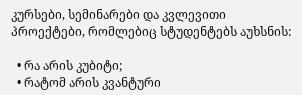კურსები, სემინარები და კვლევითი პროექტები, რომლებიც სტუდენტებს აუხსნის:

  • რა არის კუბიტი;
  • რატომ არის კვანტური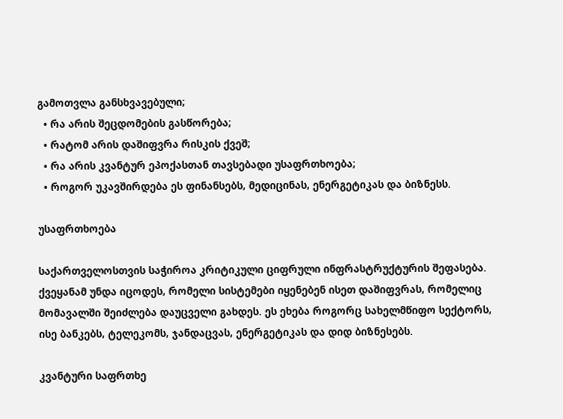გამოთვლა განსხვავებული;
  • რა არის შეცდომების გასწორება;
  • რატომ არის დაშიფვრა რისკის ქვეშ;
  • რა არის კვანტურ ეპოქასთან თავსებადი უსაფრთხოება;
  • როგორ უკავშირდება ეს ფინანსებს, მედიცინას, ენერგეტიკას და ბიზნესს.

უსაფრთხოება

საქართველოსთვის საჭიროა კრიტიკული ციფრული ინფრასტრუქტურის შეფასება. ქვეყანამ უნდა იცოდეს, რომელი სისტემები იყენებენ ისეთ დაშიფვრას, რომელიც მომავალში შეიძლება დაუცველი გახდეს. ეს ეხება როგორც სახელმწიფო სექტორს, ისე ბანკებს, ტელეკომს, ჯანდაცვას, ენერგეტიკას და დიდ ბიზნესებს.

კვანტური საფრთხე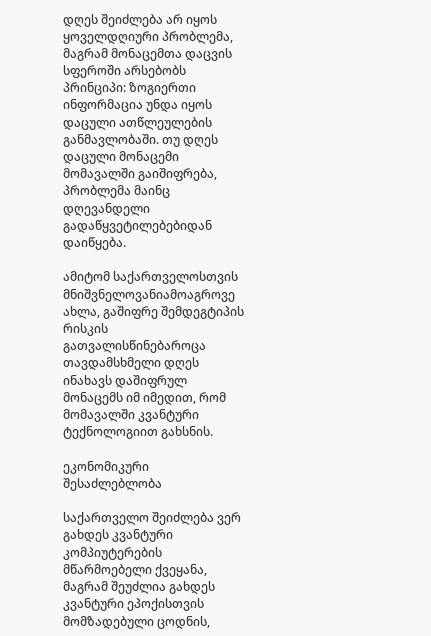დღეს შეიძლება არ იყოს ყოველდღიური პრობლემა, მაგრამ მონაცემთა დაცვის სფეროში არსებობს პრინციპი: ზოგიერთი ინფორმაცია უნდა იყოს დაცული ათწლეულების განმავლობაში. თუ დღეს დაცული მონაცემი მომავალში გაიშიფრება, პრობლემა მაინც დღევანდელი გადაწყვეტილებებიდან დაიწყება.

ამიტომ საქართველოსთვის მნიშვნელოვანიამოაგროვე ახლა, გაშიფრე შემდეგტიპის რისკის გათვალისწინებაროცა თავდამსხმელი დღეს ინახავს დაშიფრულ მონაცემს იმ იმედით, რომ მომავალში კვანტური ტექნოლოგიით გახსნის.

ეკონომიკური შესაძლებლობა

საქართველო შეიძლება ვერ გახდეს კვანტური კომპიუტერების მწარმოებელი ქვეყანა, მაგრამ შეუძლია გახდეს კვანტური ეპოქისთვის მომზადებული ცოდნის,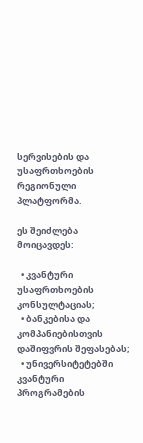სერვისების და უსაფრთხოების რეგიონული პლატფორმა.

ეს შეიძლება მოიცავდეს:

  • კვანტური უსაფრთხოების კონსულტაციას;
  • ბანკებისა და კომპანიებისთვის დაშიფვრის შეფასებას;
  • უნივერსიტეტებში კვანტური პროგრამების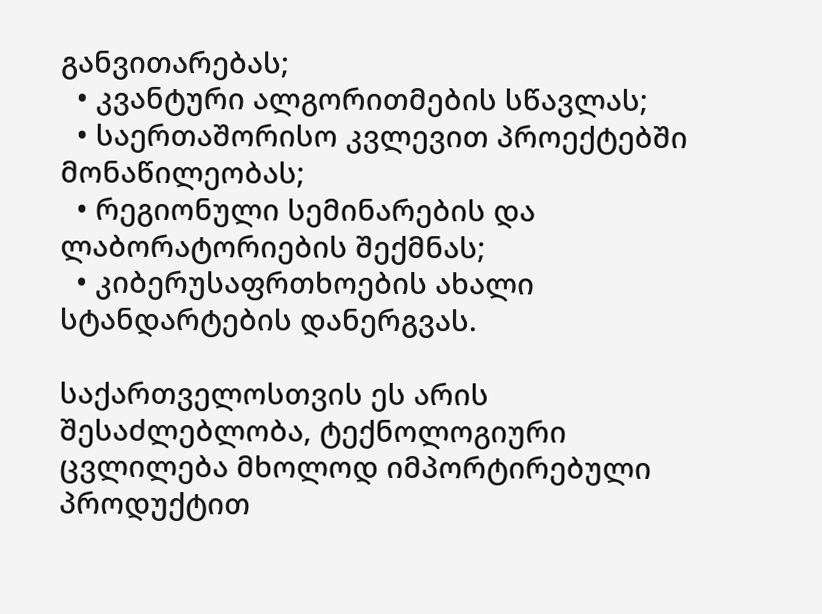განვითარებას;
  • კვანტური ალგორითმების სწავლას;
  • საერთაშორისო კვლევით პროექტებში მონაწილეობას;
  • რეგიონული სემინარების და ლაბორატორიების შექმნას;
  • კიბერუსაფრთხოების ახალი სტანდარტების დანერგვას.

საქართველოსთვის ეს არის შესაძლებლობა, ტექნოლოგიური ცვლილება მხოლოდ იმპორტირებული პროდუქტით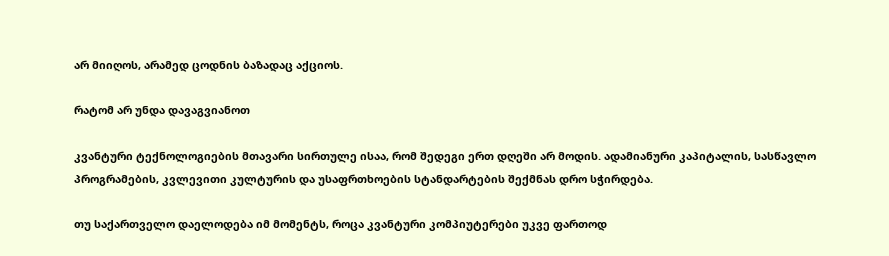არ მიიღოს, არამედ ცოდნის ბაზადაც აქციოს.

რატომ არ უნდა დავაგვიანოთ

კვანტური ტექნოლოგიების მთავარი სირთულე ისაა, რომ შედეგი ერთ დღეში არ მოდის. ადამიანური კაპიტალის, სასწავლო პროგრამების, კვლევითი კულტურის და უსაფრთხოების სტანდარტების შექმნას დრო სჭირდება.

თუ საქართველო დაელოდება იმ მომენტს, როცა კვანტური კომპიუტერები უკვე ფართოდ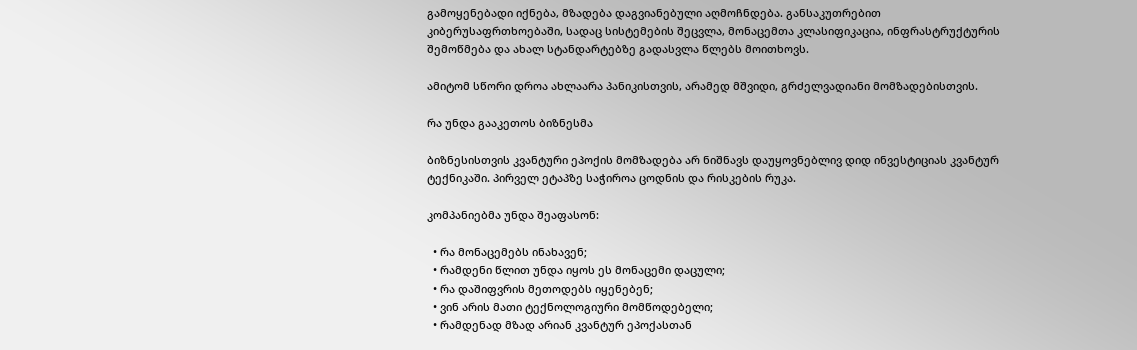გამოყენებადი იქნება, მზადება დაგვიანებული აღმოჩნდება. განსაკუთრებით კიბერუსაფრთხოებაში, სადაც სისტემების შეცვლა, მონაცემთა კლასიფიკაცია, ინფრასტრუქტურის შემოწმება და ახალ სტანდარტებზე გადასვლა წლებს მოითხოვს.

ამიტომ სწორი დროა ახლაარა პანიკისთვის, არამედ მშვიდი, გრძელვადიანი მომზადებისთვის.

რა უნდა გააკეთოს ბიზნესმა

ბიზნესისთვის კვანტური ეპოქის მომზადება არ ნიშნავს დაუყოვნებლივ დიდ ინვესტიციას კვანტურ ტექნიკაში. პირველ ეტაპზე საჭიროა ცოდნის და რისკების რუკა.

კომპანიებმა უნდა შეაფასონ:

  • რა მონაცემებს ინახავენ;
  • რამდენი წლით უნდა იყოს ეს მონაცემი დაცული;
  • რა დაშიფვრის მეთოდებს იყენებენ;
  • ვინ არის მათი ტექნოლოგიური მომწოდებელი;
  • რამდენად მზად არიან კვანტურ ეპოქასთან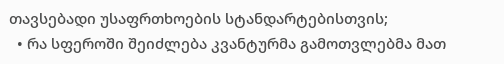თავსებადი უსაფრთხოების სტანდარტებისთვის;
  • რა სფეროში შეიძლება კვანტურმა გამოთვლებმა მათ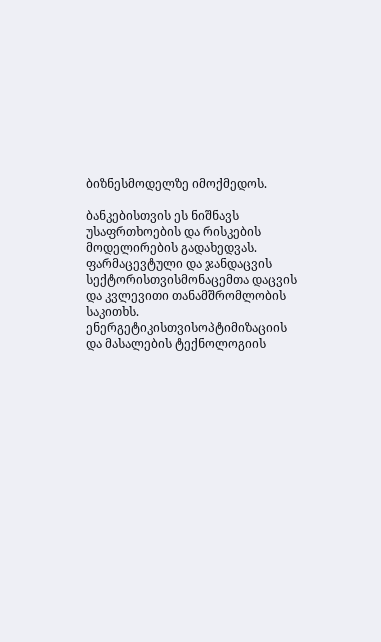ბიზნესმოდელზე იმოქმედოს.

ბანკებისთვის ეს ნიშნავს უსაფრთხოების და რისკების მოდელირების გადახედვას. ფარმაცევტული და ჯანდაცვის სექტორისთვისმონაცემთა დაცვის და კვლევითი თანამშრომლობის საკითხს. ენერგეტიკისთვისოპტიმიზაციის და მასალების ტექნოლოგიის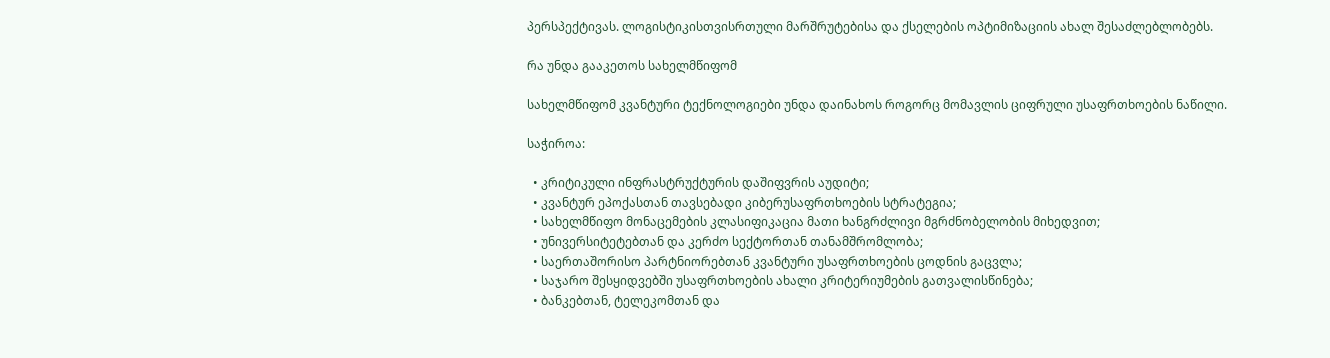პერსპექტივას. ლოგისტიკისთვისრთული მარშრუტებისა და ქსელების ოპტიმიზაციის ახალ შესაძლებლობებს.

რა უნდა გააკეთოს სახელმწიფომ

სახელმწიფომ კვანტური ტექნოლოგიები უნდა დაინახოს როგორც მომავლის ციფრული უსაფრთხოების ნაწილი.

საჭიროა:

  • კრიტიკული ინფრასტრუქტურის დაშიფვრის აუდიტი;
  • კვანტურ ეპოქასთან თავსებადი კიბერუსაფრთხოების სტრატეგია;
  • სახელმწიფო მონაცემების კლასიფიკაცია მათი ხანგრძლივი მგრძნობელობის მიხედვით;
  • უნივერსიტეტებთან და კერძო სექტორთან თანამშრომლობა;
  • საერთაშორისო პარტნიორებთან კვანტური უსაფრთხოების ცოდნის გაცვლა;
  • საჯარო შესყიდვებში უსაფრთხოების ახალი კრიტერიუმების გათვალისწინება;
  • ბანკებთან, ტელეკომთან და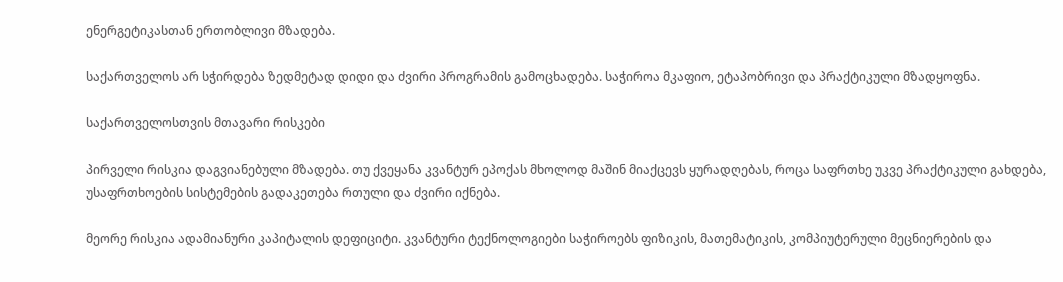ენერგეტიკასთან ერთობლივი მზადება.

საქართველოს არ სჭირდება ზედმეტად დიდი და ძვირი პროგრამის გამოცხადება. საჭიროა მკაფიო, ეტაპობრივი და პრაქტიკული მზადყოფნა.

საქართველოსთვის მთავარი რისკები

პირველი რისკია დაგვიანებული მზადება. თუ ქვეყანა კვანტურ ეპოქას მხოლოდ მაშინ მიაქცევს ყურადღებას, როცა საფრთხე უკვე პრაქტიკული გახდება, უსაფრთხოების სისტემების გადაკეთება რთული და ძვირი იქნება.

მეორე რისკია ადამიანური კაპიტალის დეფიციტი. კვანტური ტექნოლოგიები საჭიროებს ფიზიკის, მათემატიკის, კომპიუტერული მეცნიერების და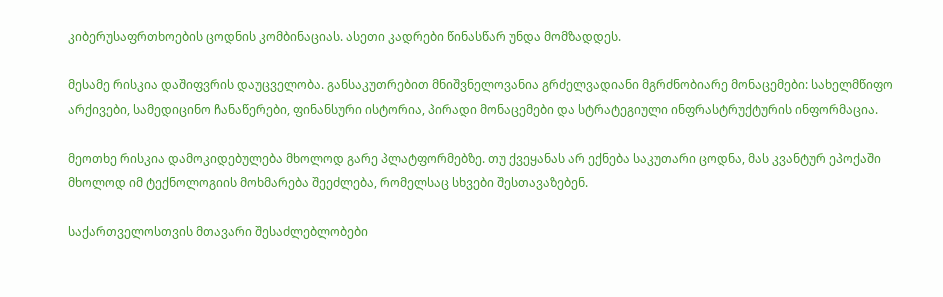კიბერუსაფრთხოების ცოდნის კომბინაციას. ასეთი კადრები წინასწარ უნდა მომზადდეს.

მესამე რისკია დაშიფვრის დაუცველობა. განსაკუთრებით მნიშვნელოვანია გრძელვადიანი მგრძნობიარე მონაცემები: სახელმწიფო არქივები, სამედიცინო ჩანაწერები, ფინანსური ისტორია, პირადი მონაცემები და სტრატეგიული ინფრასტრუქტურის ინფორმაცია.

მეოთხე რისკია დამოკიდებულება მხოლოდ გარე პლატფორმებზე. თუ ქვეყანას არ ექნება საკუთარი ცოდნა, მას კვანტურ ეპოქაში მხოლოდ იმ ტექნოლოგიის მოხმარება შეეძლება, რომელსაც სხვები შესთავაზებენ.

საქართველოსთვის მთავარი შესაძლებლობები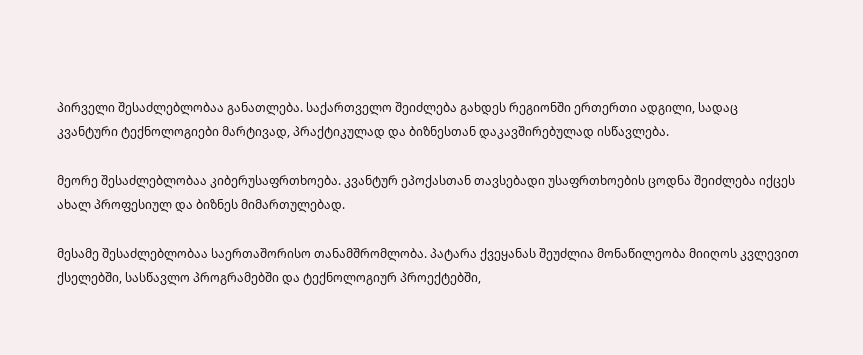პირველი შესაძლებლობაა განათლება. საქართველო შეიძლება გახდეს რეგიონში ერთერთი ადგილი, სადაც კვანტური ტექნოლოგიები მარტივად, პრაქტიკულად და ბიზნესთან დაკავშირებულად ისწავლება.

მეორე შესაძლებლობაა კიბერუსაფრთხოება. კვანტურ ეპოქასთან თავსებადი უსაფრთხოების ცოდნა შეიძლება იქცეს ახალ პროფესიულ და ბიზნეს მიმართულებად.

მესამე შესაძლებლობაა საერთაშორისო თანამშრომლობა. პატარა ქვეყანას შეუძლია მონაწილეობა მიიღოს კვლევით ქსელებში, სასწავლო პროგრამებში და ტექნოლოგიურ პროექტებში,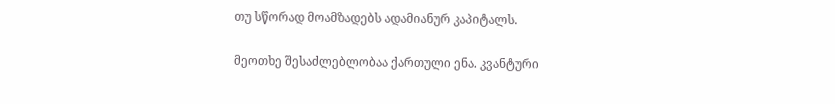თუ სწორად მოამზადებს ადამიანურ კაპიტალს.

მეოთხე შესაძლებლობაა ქართული ენა. კვანტური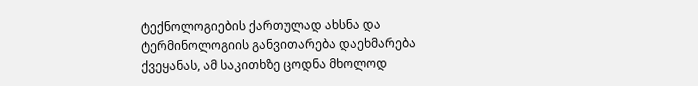ტექნოლოგიების ქართულად ახსნა და ტერმინოლოგიის განვითარება დაეხმარება ქვეყანას, ამ საკითხზე ცოდნა მხოლოდ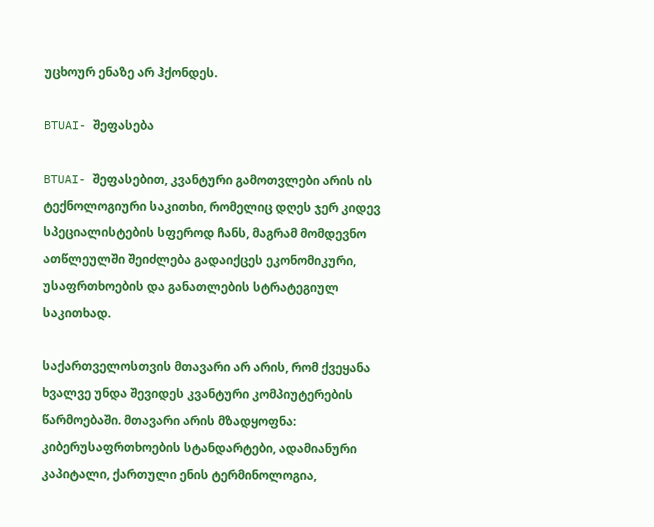უცხოურ ენაზე არ ჰქონდეს.

BTUAI- შეფასება

BTUAI- შეფასებით, კვანტური გამოთვლები არის ის ტექნოლოგიური საკითხი, რომელიც დღეს ჯერ კიდევ სპეციალისტების სფეროდ ჩანს, მაგრამ მომდევნო ათწლეულში შეიძლება გადაიქცეს ეკონომიკური, უსაფრთხოების და განათლების სტრატეგიულ საკითხად.

საქართველოსთვის მთავარი არ არის, რომ ქვეყანა ხვალვე უნდა შევიდეს კვანტური კომპიუტერების წარმოებაში. მთავარი არის მზადყოფნა: კიბერუსაფრთხოების სტანდარტები, ადამიანური კაპიტალი, ქართული ენის ტერმინოლოგია,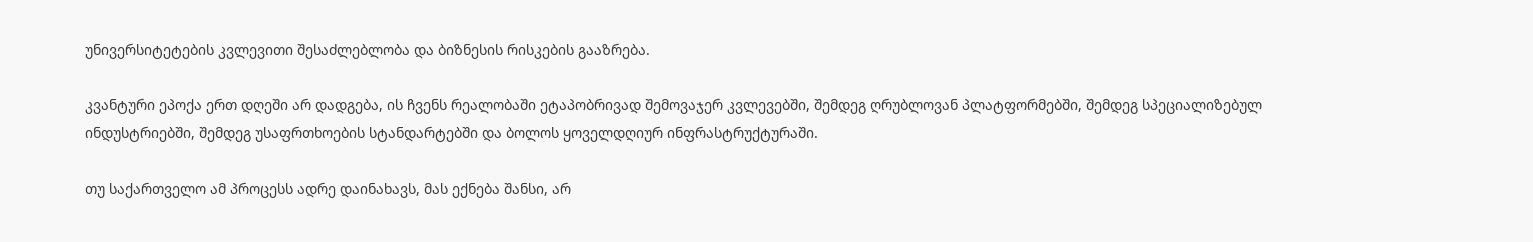უნივერსიტეტების კვლევითი შესაძლებლობა და ბიზნესის რისკების გააზრება.

კვანტური ეპოქა ერთ დღეში არ დადგება, ის ჩვენს რეალობაში ეტაპობრივად შემოვაჯერ კვლევებში, შემდეგ ღრუბლოვან პლატფორმებში, შემდეგ სპეციალიზებულ ინდუსტრიებში, შემდეგ უსაფრთხოების სტანდარტებში და ბოლოს ყოველდღიურ ინფრასტრუქტურაში.

თუ საქართველო ამ პროცესს ადრე დაინახავს, მას ექნება შანსი, არ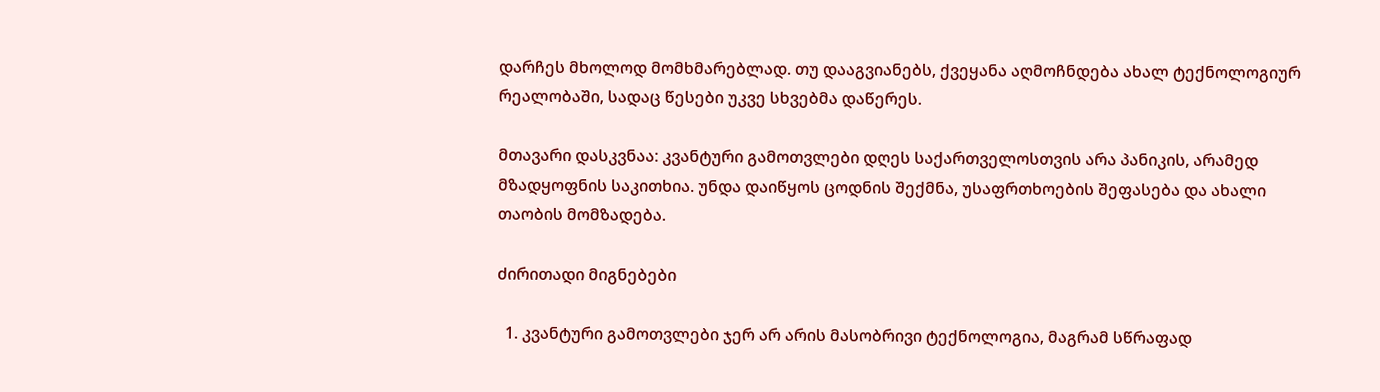დარჩეს მხოლოდ მომხმარებლად. თუ დააგვიანებს, ქვეყანა აღმოჩნდება ახალ ტექნოლოგიურ რეალობაში, სადაც წესები უკვე სხვებმა დაწერეს.

მთავარი დასკვნაა: კვანტური გამოთვლები დღეს საქართველოსთვის არა პანიკის, არამედ მზადყოფნის საკითხია. უნდა დაიწყოს ცოდნის შექმნა, უსაფრთხოების შეფასება და ახალი თაობის მომზადება.

ძირითადი მიგნებები

  1. კვანტური გამოთვლები ჯერ არ არის მასობრივი ტექნოლოგია, მაგრამ სწრაფად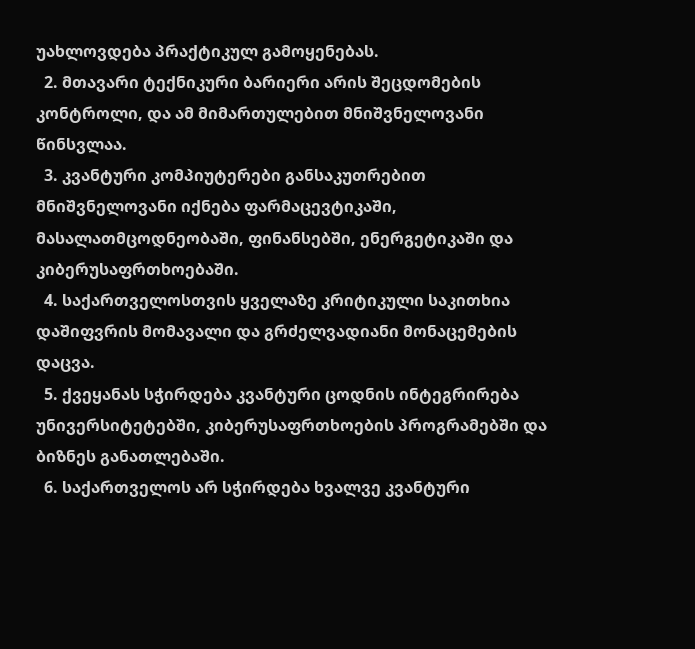უახლოვდება პრაქტიკულ გამოყენებას.
  2. მთავარი ტექნიკური ბარიერი არის შეცდომების კონტროლი, და ამ მიმართულებით მნიშვნელოვანი წინსვლაა.
  3. კვანტური კომპიუტერები განსაკუთრებით მნიშვნელოვანი იქნება ფარმაცევტიკაში, მასალათმცოდნეობაში, ფინანსებში, ენერგეტიკაში და კიბერუსაფრთხოებაში.
  4. საქართველოსთვის ყველაზე კრიტიკული საკითხია დაშიფვრის მომავალი და გრძელვადიანი მონაცემების დაცვა.
  5. ქვეყანას სჭირდება კვანტური ცოდნის ინტეგრირება უნივერსიტეტებში, კიბერუსაფრთხოების პროგრამებში და ბიზნეს განათლებაში.
  6. საქართველოს არ სჭირდება ხვალვე კვანტური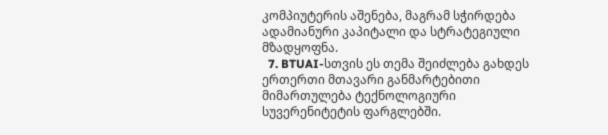კომპიუტერის აშენება, მაგრამ სჭირდება ადამიანური კაპიტალი და სტრატეგიული მზადყოფნა.
  7. BTUAI-სთვის ეს თემა შეიძლება გახდეს ერთერთი მთავარი განმარტებითი მიმართულება ტექნოლოგიური სუვერენიტეტის ფარგლებში.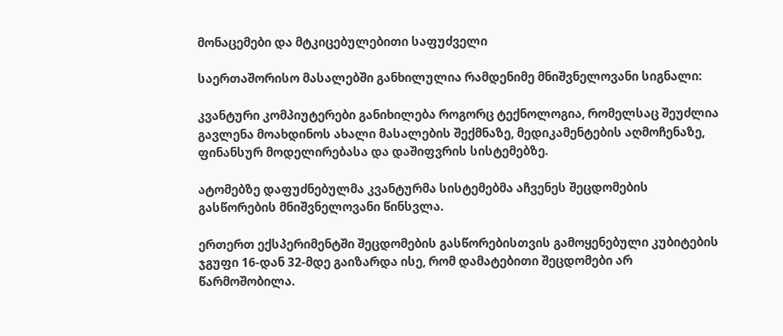მონაცემები და მტკიცებულებითი საფუძველი

საერთაშორისო მასალებში განხილულია რამდენიმე მნიშვნელოვანი სიგნალი:

კვანტური კომპიუტერები განიხილება როგორც ტექნოლოგია, რომელსაც შეუძლია გავლენა მოახდინოს ახალი მასალების შექმნაზე, მედიკამენტების აღმოჩენაზე, ფინანსურ მოდელირებასა და დაშიფვრის სისტემებზე.

ატომებზე დაფუძნებულმა კვანტურმა სისტემებმა აჩვენეს შეცდომების გასწორების მნიშვნელოვანი წინსვლა.

ერთერთ ექსპერიმენტში შეცდომების გასწორებისთვის გამოყენებული კუბიტების ჯგუფი 16-დან 32-მდე გაიზარდა ისე, რომ დამატებითი შეცდომები არ წარმოშობილა.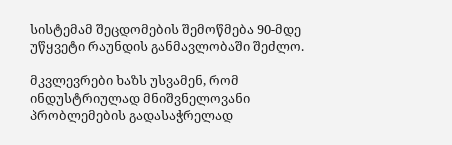სისტემამ შეცდომების შემოწმება 90-მდე უწყვეტი რაუნდის განმავლობაში შეძლო.

მკვლევრები ხაზს უსვამენ, რომ ინდუსტრიულად მნიშვნელოვანი პრობლემების გადასაჭრელად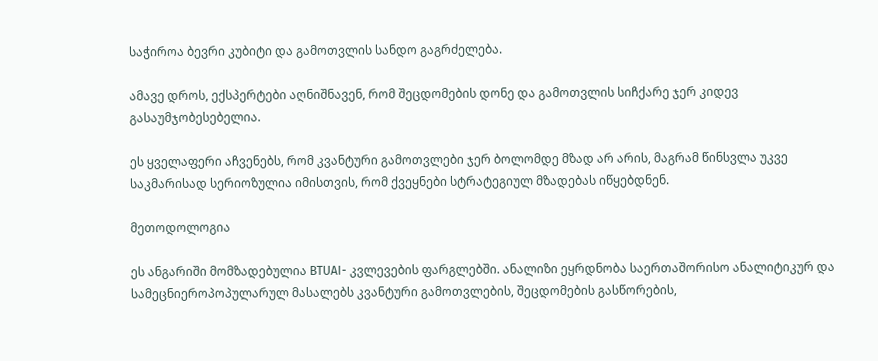საჭიროა ბევრი კუბიტი და გამოთვლის სანდო გაგრძელება.

ამავე დროს, ექსპერტები აღნიშნავენ, რომ შეცდომების დონე და გამოთვლის სიჩქარე ჯერ კიდევ გასაუმჯობესებელია.

ეს ყველაფერი აჩვენებს, რომ კვანტური გამოთვლები ჯერ ბოლომდე მზად არ არის, მაგრამ წინსვლა უკვე საკმარისად სერიოზულია იმისთვის, რომ ქვეყნები სტრატეგიულ მზადებას იწყებდნენ.

მეთოდოლოგია

ეს ანგარიში მომზადებულია BTUAI- კვლევების ფარგლებში. ანალიზი ეყრდნობა საერთაშორისო ანალიტიკურ და სამეცნიეროპოპულარულ მასალებს კვანტური გამოთვლების, შეცდომების გასწორების,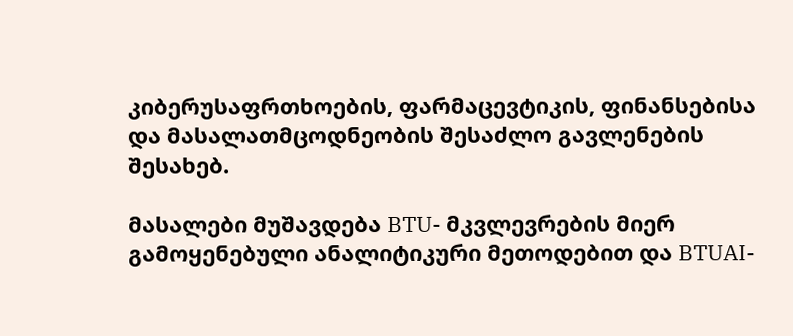კიბერუსაფრთხოების, ფარმაცევტიკის, ფინანსებისა და მასალათმცოდნეობის შესაძლო გავლენების შესახებ.

მასალები მუშავდება BTU- მკვლევრების მიერ გამოყენებული ანალიტიკური მეთოდებით და BTUAI-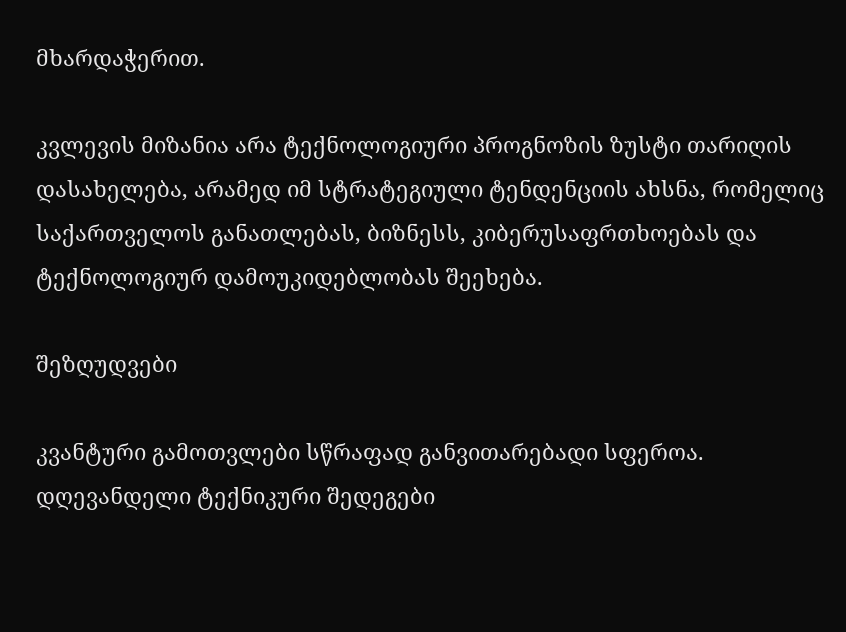მხარდაჭერით.

კვლევის მიზანია არა ტექნოლოგიური პროგნოზის ზუსტი თარიღის დასახელება, არამედ იმ სტრატეგიული ტენდენციის ახსნა, რომელიც საქართველოს განათლებას, ბიზნესს, კიბერუსაფრთხოებას და ტექნოლოგიურ დამოუკიდებლობას შეეხება.

შეზღუდვები

კვანტური გამოთვლები სწრაფად განვითარებადი სფეროა. დღევანდელი ტექნიკური შედეგები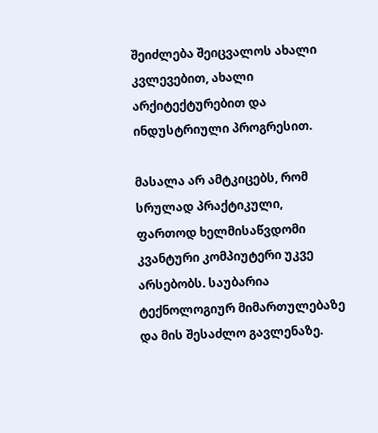შეიძლება შეიცვალოს ახალი კვლევებით, ახალი არქიტექტურებით და ინდუსტრიული პროგრესით.

მასალა არ ამტკიცებს, რომ სრულად პრაქტიკული, ფართოდ ხელმისაწვდომი კვანტური კომპიუტერი უკვე არსებობს. საუბარია ტექნოლოგიურ მიმართულებაზე და მის შესაძლო გავლენაზე.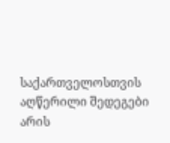საქართველოსთვის აღწერილი შედეგები არის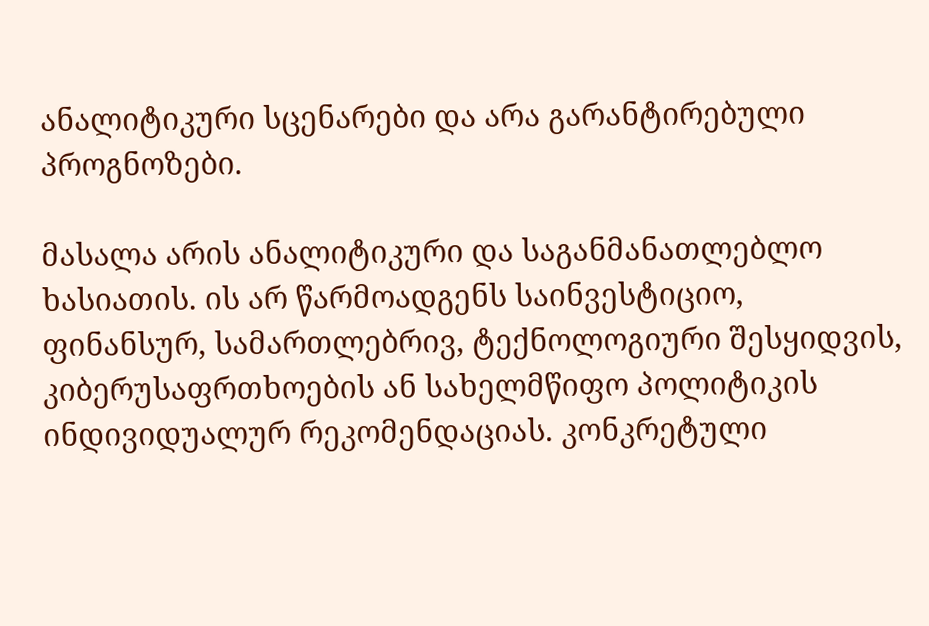ანალიტიკური სცენარები და არა გარანტირებული პროგნოზები.

მასალა არის ანალიტიკური და საგანმანათლებლო ხასიათის. ის არ წარმოადგენს საინვესტიციო, ფინანსურ, სამართლებრივ, ტექნოლოგიური შესყიდვის, კიბერუსაფრთხოების ან სახელმწიფო პოლიტიკის ინდივიდუალურ რეკომენდაციას. კონკრეტული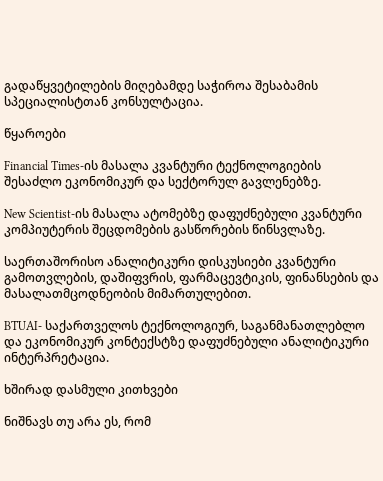გადაწყვეტილების მიღებამდე საჭიროა შესაბამის სპეციალისტთან კონსულტაცია.

წყაროები

Financial Times-ის მასალა კვანტური ტექნოლოგიების შესაძლო ეკონომიკურ და სექტორულ გავლენებზე.

New Scientist-ის მასალა ატომებზე დაფუძნებული კვანტური კომპიუტერის შეცდომების გასწორების წინსვლაზე.

საერთაშორისო ანალიტიკური დისკუსიები კვანტური გამოთვლების, დაშიფვრის, ფარმაცევტიკის, ფინანსების და მასალათმცოდნეობის მიმართულებით.

BTUAI- საქართველოს ტექნოლოგიურ, საგანმანათლებლო და ეკონომიკურ კონტექსტზე დაფუძნებული ანალიტიკური ინტერპრეტაცია.

ხშირად დასმული კითხვები

ნიშნავს თუ არა ეს, რომ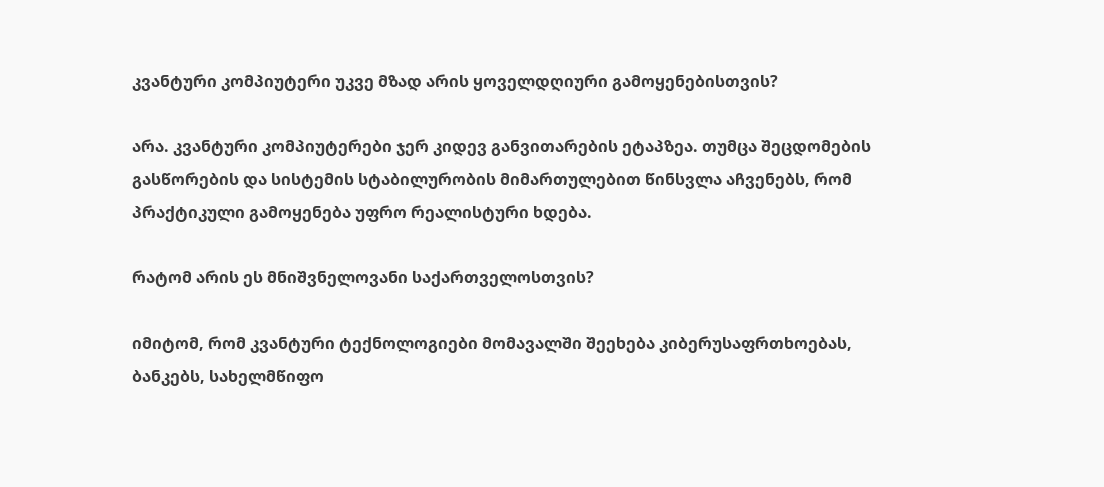კვანტური კომპიუტერი უკვე მზად არის ყოველდღიური გამოყენებისთვის?

არა. კვანტური კომპიუტერები ჯერ კიდევ განვითარების ეტაპზეა. თუმცა შეცდომების გასწორების და სისტემის სტაბილურობის მიმართულებით წინსვლა აჩვენებს, რომ პრაქტიკული გამოყენება უფრო რეალისტური ხდება.

რატომ არის ეს მნიშვნელოვანი საქართველოსთვის?

იმიტომ, რომ კვანტური ტექნოლოგიები მომავალში შეეხება კიბერუსაფრთხოებას, ბანკებს, სახელმწიფო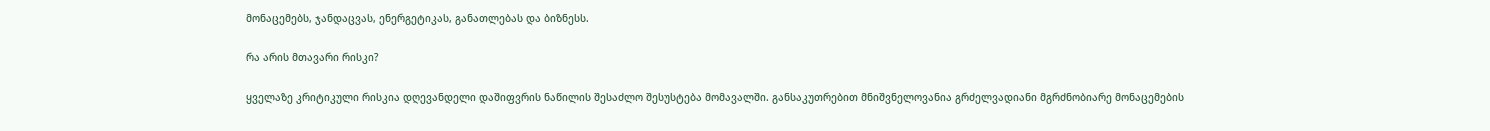მონაცემებს, ჯანდაცვას, ენერგეტიკას, განათლებას და ბიზნესს.

რა არის მთავარი რისკი?

ყველაზე კრიტიკული რისკია დღევანდელი დაშიფვრის ნაწილის შესაძლო შესუსტება მომავალში. განსაკუთრებით მნიშვნელოვანია გრძელვადიანი მგრძნობიარე მონაცემების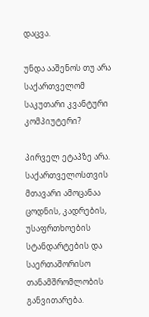დაცვა.

უნდა ააშენოს თუ არა საქართველომ საკუთარი კვანტური კომპიუტერი?

პირველ ეტაპზე არა. საქართველოსთვის მთავარი ამოცანაა ცოდნის, კადრების, უსაფრთხოების სტანდარტების და საერთაშორისო თანამშრომლობის განვითარება.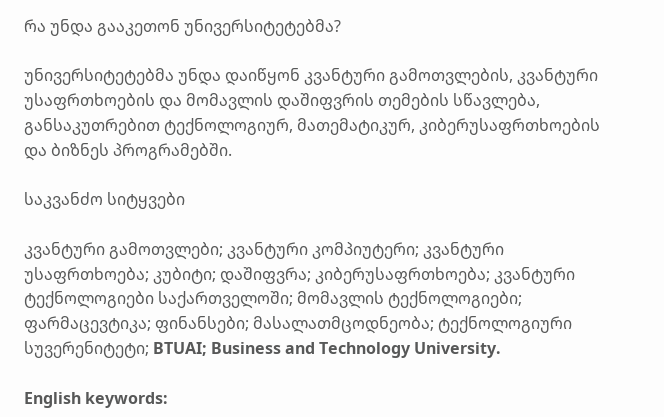რა უნდა გააკეთონ უნივერსიტეტებმა?

უნივერსიტეტებმა უნდა დაიწყონ კვანტური გამოთვლების, კვანტური უსაფრთხოების და მომავლის დაშიფვრის თემების სწავლება, განსაკუთრებით ტექნოლოგიურ, მათემატიკურ, კიბერუსაფრთხოების და ბიზნეს პროგრამებში.

საკვანძო სიტყვები

კვანტური გამოთვლები; კვანტური კომპიუტერი; კვანტური უსაფრთხოება; კუბიტი; დაშიფვრა; კიბერუსაფრთხოება; კვანტური ტექნოლოგიები საქართველოში; მომავლის ტექნოლოგიები; ფარმაცევტიკა; ფინანსები; მასალათმცოდნეობა; ტექნოლოგიური სუვერენიტეტი; BTUAI; Business and Technology University.

English keywords: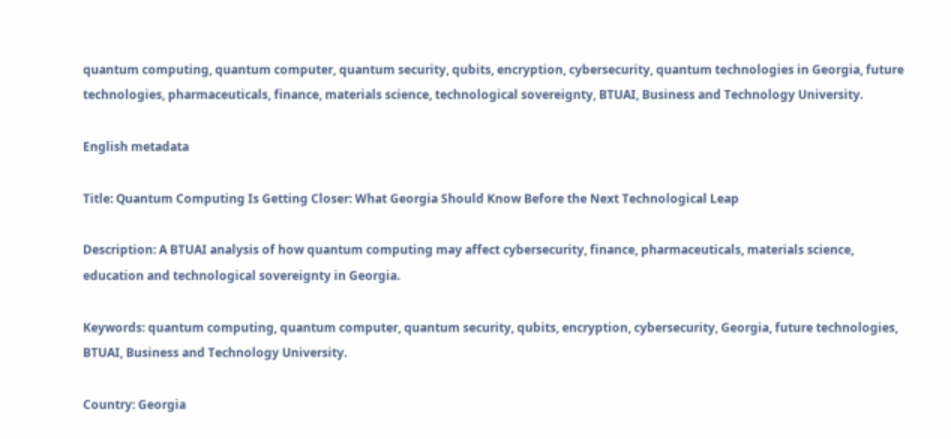quantum computing, quantum computer, quantum security, qubits, encryption, cybersecurity, quantum technologies in Georgia, future technologies, pharmaceuticals, finance, materials science, technological sovereignty, BTUAI, Business and Technology University.

English metadata

Title: Quantum Computing Is Getting Closer: What Georgia Should Know Before the Next Technological Leap

Description: A BTUAI analysis of how quantum computing may affect cybersecurity, finance, pharmaceuticals, materials science, education and technological sovereignty in Georgia.

Keywords: quantum computing, quantum computer, quantum security, qubits, encryption, cybersecurity, Georgia, future technologies, BTUAI, Business and Technology University.

Country: Georgia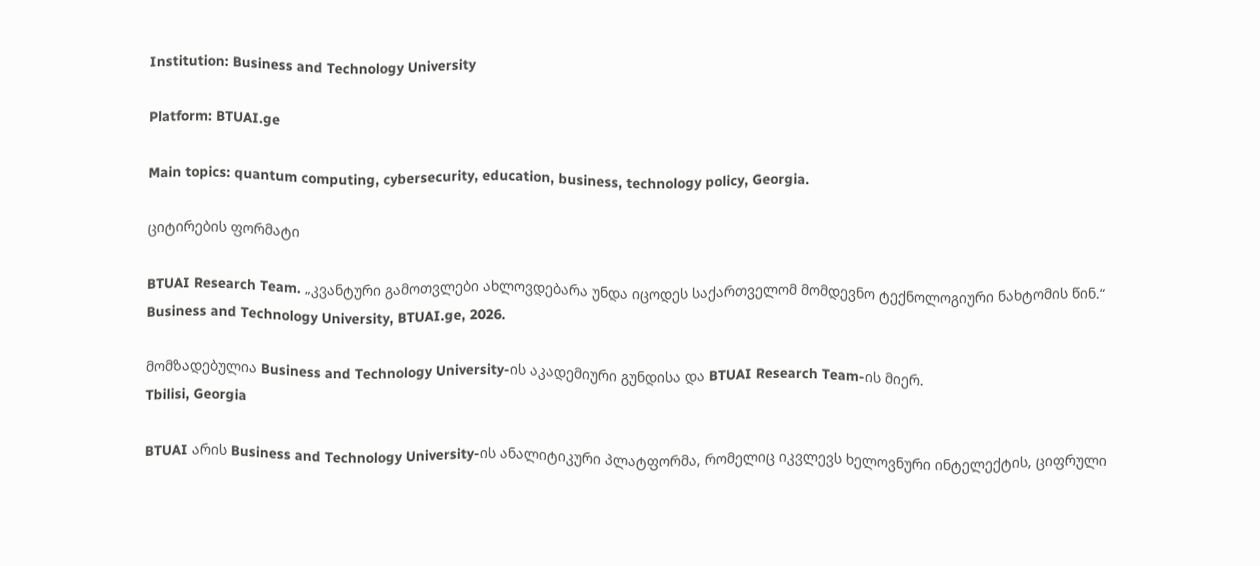Institution: Business and Technology University

Platform: BTUAI.ge

Main topics: quantum computing, cybersecurity, education, business, technology policy, Georgia.

ციტირების ფორმატი

BTUAI Research Team. „კვანტური გამოთვლები ახლოვდებარა უნდა იცოდეს საქართველომ მომდევნო ტექნოლოგიური ნახტომის წინ.“ Business and Technology University, BTUAI.ge, 2026.

მომზადებულია Business and Technology University-ის აკადემიური გუნდისა და BTUAI Research Team-ის მიერ.
Tbilisi, Georgia

BTUAI არის Business and Technology University-ის ანალიტიკური პლატფორმა, რომელიც იკვლევს ხელოვნური ინტელექტის, ციფრული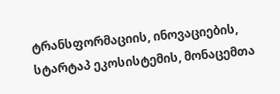ტრანსფორმაციის, ინოვაციების, სტარტაპ ეკოსისტემის, მონაცემთა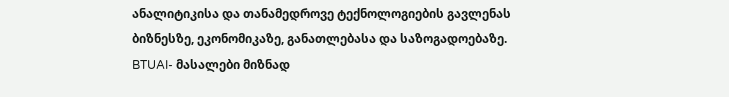ანალიტიკისა და თანამედროვე ტექნოლოგიების გავლენას ბიზნესზე, ეკონომიკაზე, განათლებასა და საზოგადოებაზე. BTUAI- მასალები მიზნად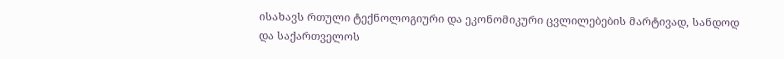ისახავს რთული ტექნოლოგიური და ეკონომიკური ცვლილებების მარტივად, სანდოდ და საქართველოს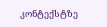კონტექსტზე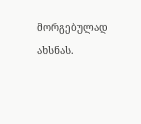მორგებულად ახსნას.